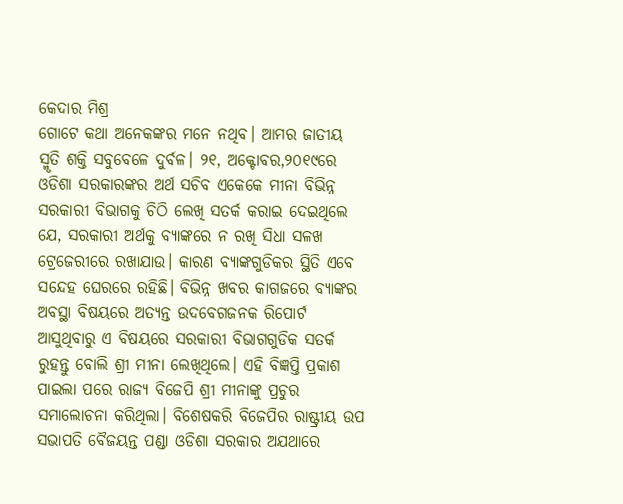କେଦାର ମିଶ୍ର
ଗୋଟେ କଥା ଅନେକଙ୍କର ମନେ ନଥିବ। ଆମର ଜାତୀୟ ସ୍ମୃତି ଶକ୍ତି ସବୁବେଳେ ଦୁର୍ବଳ। ୨୧, ଅକ୍ଟୋବର,୨୦୧୯ରେ ଓଡିଶା ସରକାରଙ୍କର ଅର୍ଥ ସଚିବ ଏକେକେ ମୀନା ବିଭିନ୍ନ ସରକାରୀ ବିଭାଗକୁ ଚିଠି ଲେଖି ସତର୍କ କରାଇ ଦେଇଥିଲେ ଯେ, ସରକାରୀ ଅର୍ଥକୁ ବ୍ୟାଙ୍କରେ ନ ରଖି ସିଧା ସଳଖ ଟ୍ରେଜେରୀରେ ରଖାଯାଉ। କାରଣ ବ୍ୟାଙ୍କଗୁଡିକର ସ୍ଥିତି ଏବେ ସନ୍ଦେହ ଘେରରେ ରହିଛି। ବିଭିନ୍ନ ଖବର କାଗଜରେ ବ୍ୟାଙ୍କର ଅବସ୍ଥା ବିଷୟରେ ଅତ୍ୟନ୍ତ ଉଦବେଗଜନକ ରିପୋର୍ଟ ଆସୁଥିବାରୁ ଏ ବିଷୟରେ ସରକାରୀ ବିଭାଗଗୁଡିକ ସତର୍କ ରୁହନ୍ତୁ ବୋଲି ଶ୍ରୀ ମୀନା ଲେଖିଥିଲେ। ଏହି ବିଜ୍ଞପ୍ତି ପ୍ରକାଶ ପାଇଲା ପରେ ରାଜ୍ୟ ବିଜେପି ଶ୍ରୀ ମୀନାଙ୍କୁ ପ୍ରଚୁର ସମାଲୋଚନା କରିଥିଲା। ବିଶେଷକରି ବିଜେପିର ରାଷ୍ଟ୍ରୀୟ ଉପ ସଭାପତି ବୈଜୟନ୍ତ ପଣ୍ଡା ଓଡିଶା ସରକାର ଅଯଥାରେ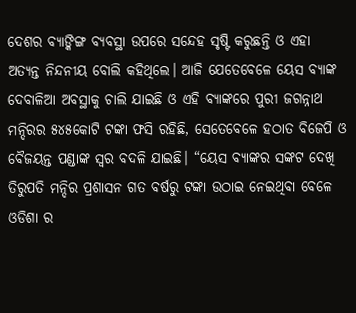ଦେଶର ବ୍ୟାଙ୍କିଙ୍ଗ ବ୍ୟବସ୍ଥା ଉପରେ ସନ୍ଦେହ ସୃଷ୍ଟି କରୁଛନ୍ତି ଓ ଏହା ଅତ୍ୟନ୍ତ ନିନ୍ଦନୀୟ ବୋଲି କହିଥିଲେ। ଆଜି ଯେତେବେଳେ ୟେସ ବ୍ୟାଙ୍କ ଦେବାଳିଆ ଅବସ୍ଥାକୁ ଚାଲି ଯାଇଛି ଓ ଏହି ବ୍ୟାଙ୍କରେ ପୁରୀ ଜଗନ୍ନାଥ ମନ୍ଦିରର ୫୪୫କୋଟି ଟଙ୍କା ଫସି ରହିଛି, ସେତେବେଳେ ହଠାତ ବିଜେପି ଓ ବୈଜୟନ୍ତ ପଣ୍ଡାଙ୍କ ସ୍ଵର ବଦଳି ଯାଇଛି। “ୟେସ ବ୍ୟାଙ୍କର ସଙ୍କଟ ଦେଖି ତିରୁପତି ମନ୍ଦିର ପ୍ରଶାସନ ଗତ ବର୍ଷରୁ ଟଙ୍କା ଉଠାଇ ନେଇଥିବା ବେଳେ ଓଡିଶା ର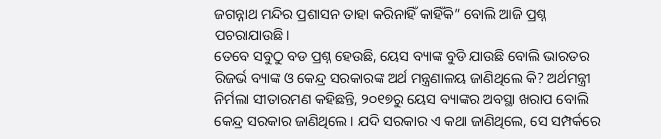ଜଗନ୍ନାଥ ମନ୍ଦିର ପ୍ରଶାସନ ତାହା କରିନାହିଁ କାହିଁକି” ବୋଲି ଆଜି ପ୍ରଶ୍ନ ପଚରାଯାଉଛି।
ତେବେ ସବୁଠୁ ବଡ ପ୍ରଶ୍ନ ହେଉଛି, ୟେସ ବ୍ୟାଙ୍କ ବୁଡି ଯାଉଛି ବୋଲି ଭାରତର ରିଜର୍ଭ ବ୍ୟାଙ୍କ ଓ କେନ୍ଦ୍ର ସରକାରଙ୍କ ଅର୍ଥ ମନ୍ତ୍ରଣାଳୟ ଜାଣିଥିଲେ କି? ଅର୍ଥମନ୍ତ୍ରୀ ନିର୍ମଲା ସୀତାରମଣ କହିଛନ୍ତି, ୨୦୧୭ରୁ ୟେସ ବ୍ୟାଙ୍କର ଅବସ୍ଥା ଖରାପ ବୋଲି କେନ୍ଦ୍ର ସରକାର ଜାଣିଥିଲେ। ଯଦି ସରକାର ଏ କଥା ଜାଣିଥିଲେ, ସେ ସମ୍ପର୍କରେ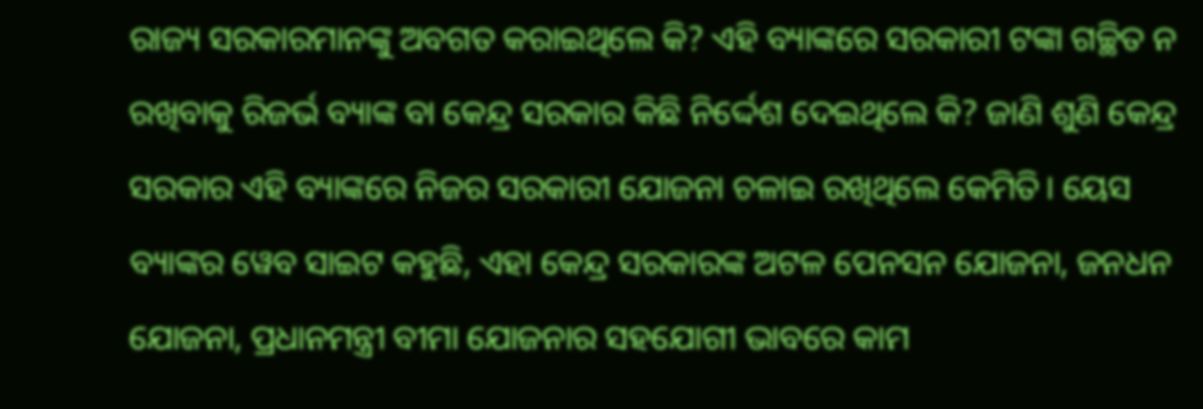ରାଜ୍ୟ ସରକାରମାନଙ୍କୁ ଅବଗତ କରାଇଥିଲେ କି? ଏହି ବ୍ୟାଙ୍କରେ ସରକାରୀ ଟଙ୍କା ଗଚ୍ଛିତ ନ ରଖିବାକୁ ରିଜର୍ଭ ବ୍ୟାଙ୍କ ବା କେନ୍ଦ୍ର ସରକାର କିଛି ନିର୍ଦ୍ଦେଶ ଦେଇଥିଲେ କି? ଜାଣି ଶୁଣି କେନ୍ଦ୍ର ସରକାର ଏହି ବ୍ୟାଙ୍କରେ ନିଜର ସରକାରୀ ଯୋଜନା ଚଳାଇ ରଖିଥିଲେ କେମିତି। ୟେସ ବ୍ୟାଙ୍କର ୱେବ ସାଇଟ କହୁଛି, ଏହା କେନ୍ଦ୍ର ସରକାରଙ୍କ ଅଟଳ ପେନସନ ଯୋଜନା, ଜନଧନ ଯୋଜନା, ପ୍ରଧାନମନ୍ତ୍ରୀ ବୀମା ଯୋଜନାର ସହଯୋଗୀ ଭାବରେ କାମ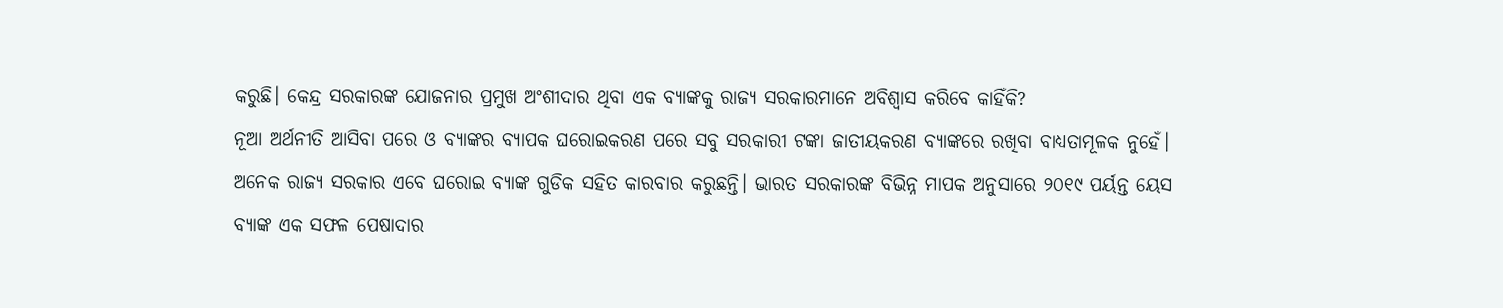କରୁଛି। କେନ୍ଦ୍ର ସରକାରଙ୍କ ଯୋଜନାର ପ୍ରମୁଖ ଅଂଶୀଦାର ଥିବା ଏକ ବ୍ୟାଙ୍କକୁ ରାଜ୍ୟ ସରକାରମାନେ ଅବିଶ୍ଵାସ କରିବେ କାହିଁକି?
ନୂଆ ଅର୍ଥନୀତି ଆସିବା ପରେ ଓ ବ୍ୟାଙ୍କର ବ୍ୟାପକ ଘରୋଇକରଣ ପରେ ସବୁ ସରକାରୀ ଟଙ୍କା ଜାତୀୟକରଣ ବ୍ୟାଙ୍କରେ ରଖିବା ବାଧ୍ୟତାମୂଳକ ନୁହେଁ। ଅନେକ ରାଜ୍ୟ ସରକାର ଏବେ ଘରୋଇ ବ୍ୟାଙ୍କ ଗୁଡିକ ସହିତ କାରବାର କରୁଛନ୍ତି। ଭାରତ ସରକାରଙ୍କ ବିଭିନ୍ନ ମାପକ ଅନୁସାରେ ୨୦୧୯ ପର୍ୟନ୍ତ ୟେସ ବ୍ୟାଙ୍କ ଏକ ସଫଳ ପେଷାଦାର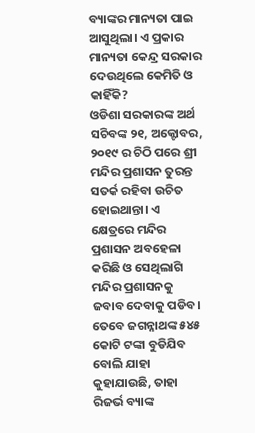ବ୍ୟାଙ୍କର ମାନ୍ୟତା ପାଇ ଆସୁଥିଲା। ଏ ପ୍ରକାର ମାନ୍ୟତା କେନ୍ଦ୍ର ସରକାର ଦେଉଥିଲେ କେମିତି ଓ କାହିଁକି?
ଓଡିଶା ସରକାରଙ୍କ ଅର୍ଥ ସଚିବଙ୍କ ୨୧, ଅକ୍ଟୋବର, ୨୦୧୯ ର ଚିଠି ପରେ ଶ୍ରୀ ମନ୍ଦିର ପ୍ରଶାସନ ତୁରନ୍ତ ସତର୍କ ରହିବା ଉଚିତ ହୋଇଥାନ୍ତା। ଏ କ୍ଷେତ୍ରରେ ମନ୍ଦିର ପ୍ରଶାସନ ଅବହେଳା କରିଛି ଓ ସେଥିଲାଗି ମନ୍ଦିର ପ୍ରଶାସନକୁ ଜବାବ ଦେବାକୁ ପଡିବ। ତେବେ ଜଗନ୍ନାଥଙ୍କ ୫୪୫ କୋଟି ଟଙ୍କା ବୁଡିଯିବ ବୋଲି ଯାହା କୁହାଯାଉଛି, ତାହା ରିଜର୍ଭ ବ୍ୟାଙ୍କ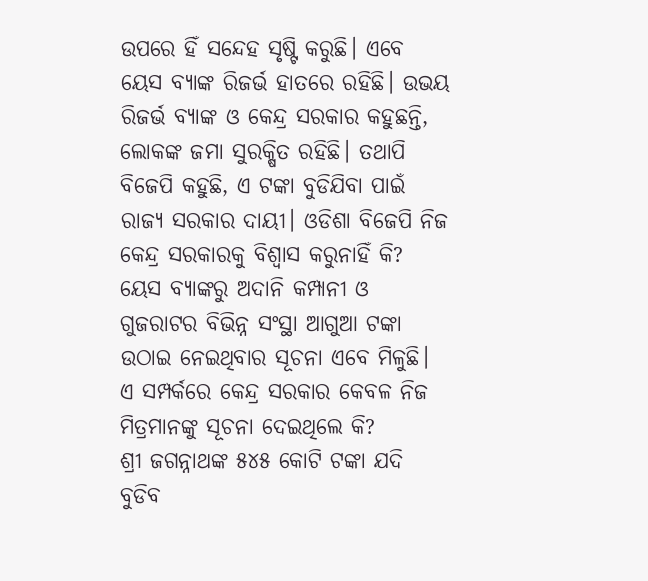ଉପରେ ହିଁ ସନ୍ଦେହ ସୃଷ୍ଟି କରୁଛି। ଏବେ ୟେସ ବ୍ୟାଙ୍କ ରିଜର୍ଭ ହାତରେ ରହିଛି। ଉଭୟ ରିଜର୍ଭ ବ୍ୟାଙ୍କ ଓ କେନ୍ଦ୍ର ସରକାର କହୁଛନ୍ତି, ଲୋକଙ୍କ ଜମା ସୁରକ୍ଷିତ ରହିଛି। ତଥାପି ବିଜେପି କହୁଛି, ଏ ଟଙ୍କା ବୁଡିଯିବା ପାଇଁ ରାଜ୍ୟ ସରକାର ଦାୟୀ। ଓଡିଶା ବିଜେପି ନିଜ କେନ୍ଦ୍ର ସରକାରକୁ ବିଶ୍ଵାସ କରୁନାହିଁ କି?
ୟେସ ବ୍ୟାଙ୍କରୁ ଅଦାନି କମ୍ପାନୀ ଓ ଗୁଜରାଟର ବିଭିନ୍ନ ସଂସ୍ଥା ଆଗୁଆ ଟଙ୍କା ଉଠାଇ ନେଇଥିବାର ସୂଚନା ଏବେ ମିଳୁଛି। ଏ ସମ୍ପର୍କରେ କେନ୍ଦ୍ର ସରକାର କେବଳ ନିଜ ମିତ୍ରମାନଙ୍କୁ ସୂଚନା ଦେଇଥିଲେ କି?
ଶ୍ରୀ ଜଗନ୍ନାଥଙ୍କ ୫୪୫ କୋଟି ଟଙ୍କା ଯଦି ବୁଡିବ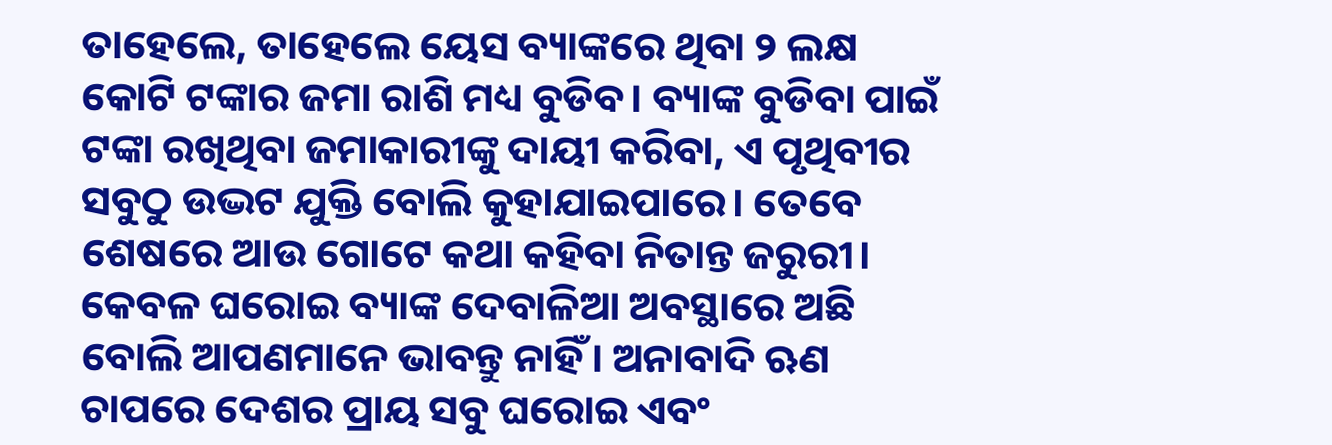ତାହେଲେ, ତାହେଲେ ୟେସ ବ୍ୟାଙ୍କରେ ଥିବା ୨ ଲକ୍ଷ କୋଟି ଟଙ୍କାର ଜମା ରାଶି ମଧ୍ୟ ବୁଡିବ। ବ୍ୟାଙ୍କ ବୁଡିବା ପାଇଁ ଟଙ୍କା ରଖିଥିବା ଜମାକାରୀଙ୍କୁ ଦାୟୀ କରିବା, ଏ ପୃଥିବୀର ସବୁଠୁ ଉଦ୍ଭଟ ଯୁକ୍ତି ବୋଲି କୁହାଯାଇପାରେ। ତେବେ ଶେଷରେ ଆଉ ଗୋଟେ କଥା କହିବା ନିତାନ୍ତ ଜରୁରୀ। କେବଳ ଘରୋଇ ବ୍ୟାଙ୍କ ଦେବାଳିଆ ଅବସ୍ଥାରେ ଅଛି ବୋଲି ଆପଣମାନେ ଭାବନ୍ତୁ ନାହିଁ। ଅନାବାଦି ଋଣ ଚାପରେ ଦେଶର ପ୍ରାୟ ସବୁ ଘରୋଇ ଏବଂ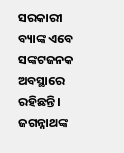ସରକାରୀ ବ୍ୟାଙ୍କ ଏବେ ସଙ୍କଟଜନକ ଅବସ୍ଥାରେ ରହିଛନ୍ତି।
ଜଗନ୍ନାଥଙ୍କ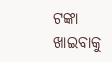ଟଙ୍କା ଖାଇବାକୁ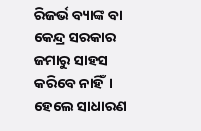ରିଜର୍ଭ ବ୍ୟାଙ୍କ ବା କେନ୍ଦ୍ର ସରକାର ଜମାରୁ ସାହସ କରିବେ ନାହିଁ। ହେଲେ ସାଧାରଣ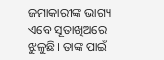ଜମାକାରୀଙ୍କ ଭାଗ୍ୟ ଏବେ ସୂତାଖିଅରେ ଝୁଳୁଛି। ତାଙ୍କ ପାଇଁ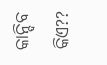କାନ୍ଦିବ କିଏ??